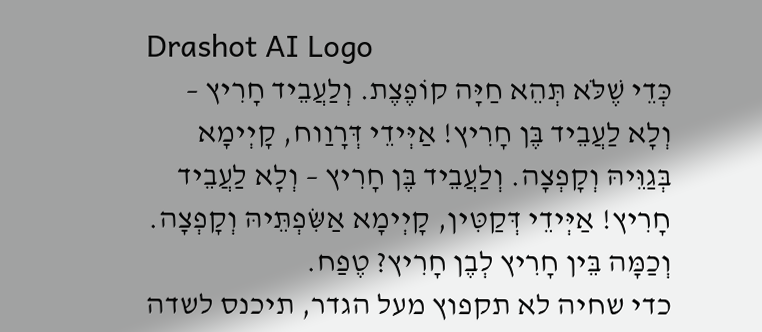Drashot AI Logo
כְּדֵי שֶׁלֹּא תְּהֵא חַיָּה קוֹפֶצֶת. וְלַעֲבֵיד חָרִיץ – וְלָא לַעֲבֵיד בֶּן חָרִיץ! אַיְּידֵי דְּרָוַוח, קָיְימָא בְּגַוֵּיהּ וְקָפְצָה. וְלַעֲבֵיד בֶּן חָרִיץ – וְלָא לַעֲבֵיד חָרִיץ! אַיְּידֵי דְּקַטִּין, קָיְימָא אַשִּׂפְתֵּיהּ וְקָפְצָה. וְכַמָּה בֵּין חָרִיץ לְבֶן חָרִיץ? טֶפַח.
כדי שחיה לא תקפוץ מעל הגדר, תיכנס לשדה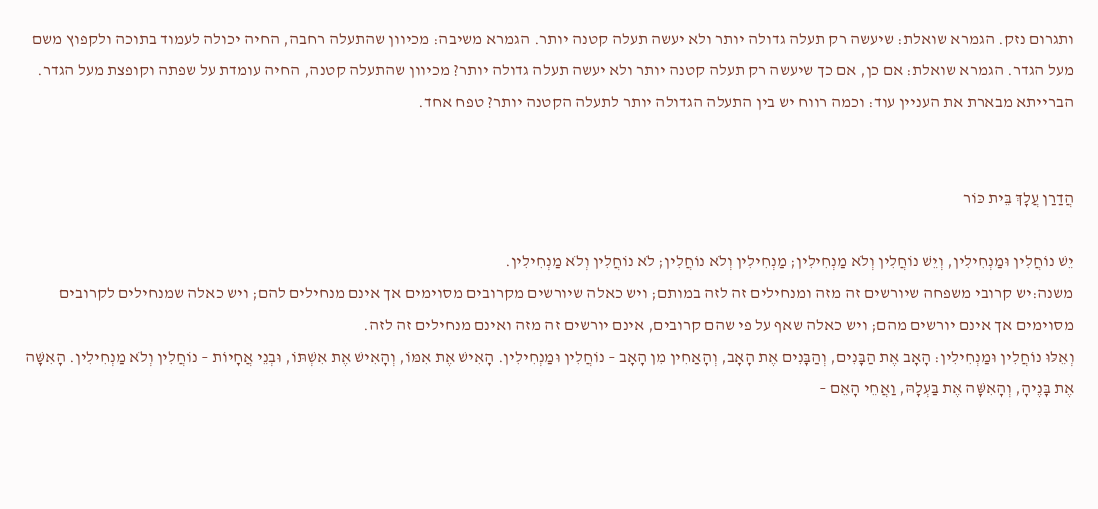ותגרום נזק. הגמרא שואלת: שיעשה רק תעלה גדולה יותר ולא יעשה תעלה קטנה יותר. הגמרא משיבה: מכיוון שהתעלה רחבה, החיה יכולה לעמוד בתוכה ולקפוץ משם מעל הגדר. הגמרא שואלת: אם כן, אם כך שיעשה רק תעלה קטנה יותר ולא יעשה תעלה גדולה יותר? מכיוון שהתעלה קטנה, החיה עומדת על שפתה וקופצת מעל הגדר. הברייתא מבארת את העניין עוד: וכמה רווח יש בין התעלה הגדולה יותר לתעלה הקטנה יותר? טפח אחד.


הֲדַרַן עֲלָךְ בֵּית כּוֹר

יֵשׁ נוֹחֲלִין וּמַנְחִילִין, וְיֵשׁ נוֹחֲלִין וְלֹא מַנְחִילִין; מַנְחִילִין וְלֹא נוֹחֲלִין; לֹא נוֹחֲלִין וְלֹא מַנְחִילִין.
משנה:יש קרובי משפחה שיורשים זה מזה ומנחילים זה לזה במותם; ויש כאלה שיורשים מקרובים מסוימים אך אינם מנחילים להם; ויש כאלה שמנחילים לקרובים מסוימים אך אינם יורשים מהם; ויש כאלה שאף על פי שהם קרובים, אינם יורשים זה מזה ואינם מנחילים זה לזה.
וְאֵלּוּ נוֹחֲלִין וּמַנְחִילִין: הָאָב אֶת הַבָּנִים, וְהַבָּנִים אֶת הָאָב, וְהָאַחִין מִן הָאָב – נוֹחֲלִין וּמַנְחִילִין. הָאִישׁ אֶת אִמּוֹ, וְהָאִישׁ אֶת אִשְׁתּוֹ, וּבְנֵי אֲחָיוֹת – נוֹחֲלִין וְלֹא מַנְחִילִין. הָאִשָּׁה אֶת בָּנֶיהָ, וְהָאִשָּׁה אֶת בַּעְלָהּ, וַאֲחֵי הָאֵם –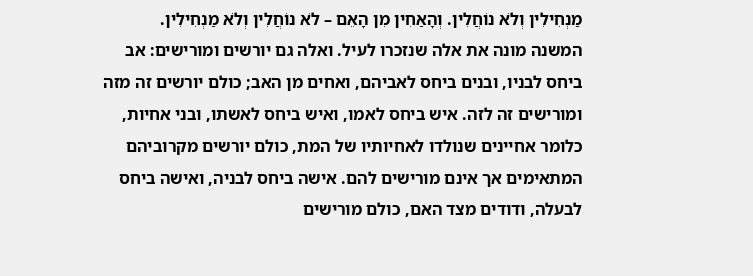מַנְחִילִין וְלֹא נוֹחֲלִין. וְהָאַחִין מִן הָאֵם – לֹא נוֹחֲלִין וְלֹא מַנְחִילִין.
המשנה מונה את אלה שנזכרו לעיל. ואלה גם יורשים ומורישים: אב ביחס לבניו, ובנים ביחס לאביהם, ואחים מן האב; כולם יורשים זה מזה ומורישים זה לזה. איש ביחס לאמו, ואיש ביחס לאשתו, ובני אחיות, כלומר אחיינים שנולדו לאחיותיו של המת, כולם יורשים מקרוביהם המתאימים אך אינם מורישים להם. אישה ביחס לבניה, ואישה ביחס לבעלה, ודודים מצד האם, כולם מורישים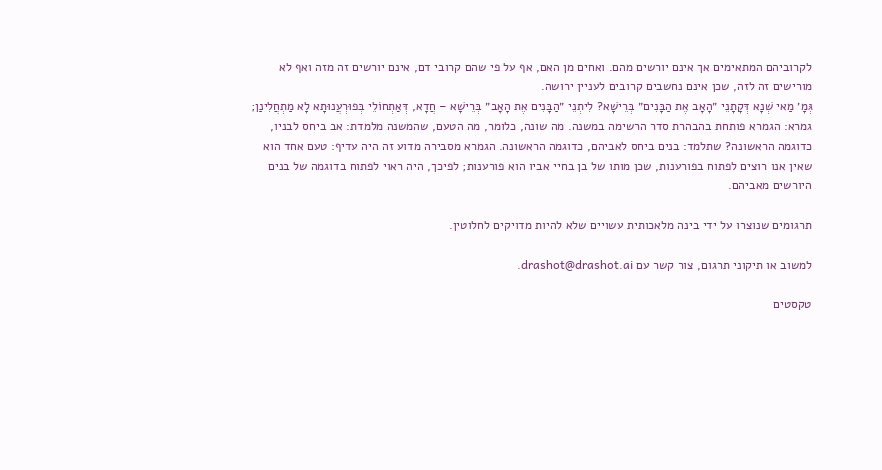לקרוביהם המתאימים אך אינם יורשים מהם. ואחים מן האם, אף על פי שהם קרובי דם, אינם יורשים זה מזה ואף לא מורישים זה לזה, שכן אינם נחשבים קרובים לעניין ירושה.
גְּמָ׳ מַאי שְׁנָא דְּקָתָנֵי ״הָאָב אֶת הַבָּנִים״ בְּרֵישָׁא? לִיתְנֵי ״הַבָּנִים אֶת הָאָב״ בְּרֵישָׁא – חֲדָא, דְּאַתְחוֹלֵי בְּפוּרְעֲנוּתָא לָא מַתְחֲלִינַן;
גמרא: הגמרא פותחת בהבהרת סדר הרשימה במשנה. מה שונה, כלומר, מה הטעם, שהמשנה מלמדת: אב ביחס לבניו, כדוגמה הראשונה? שתלמד: בנים ביחס לאביהם, כדוגמה הראשונה. הגמרא מסבירה מדוע זה היה עדיף: טעם אחד הוא שאין אנו רוצים לפתוח בפורענות, שכן מותו של בן בחיי אביו הוא פורענות; לפיכך, היה ראוי לפתוח בדוגמה של בנים היורשים מאביהם.

תרגומים שנוצרו על ידי בינה מלאכותית עשויים שלא להיות מדויקים לחלוטין.

למשוב או תיקוני תרגום, צור קשר עם drashot@drashot.ai.

טקסטים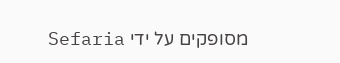מסופקים על ידי Sefaria